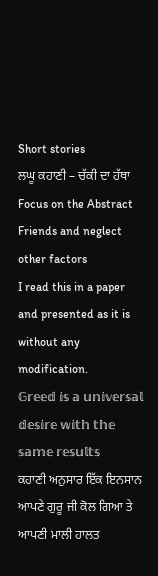Short stories
ਲਘੂ ਕਹਾਣੀ – ਚੱਕੀ ਦਾ ਹੱਥਾ
Focus on the Abstract Friends and neglect other factors
I read this in a paper and presented as it is without any modification.
𝔾𝕣𝕖𝕖𝕕 𝕚𝕤 𝕒 𝕦𝕟𝕚𝕧𝕖𝕣𝕤𝕒𝕝 𝕕𝕖𝕤𝕚𝕣𝕖 𝕨𝕚𝕥𝕙 𝕥𝕙𝕖 𝕤𝕒𝕞𝕖 𝕣𝕖𝕤𝕦𝕝𝕥𝕤
ਕਹਾਣੀ ਅਨੁਸਾਰ ਇੱਕ ਇਨਸਾਨ ਆਪਣੇ ਗੁਰੂ ਜੀ ਕੋਲ ਗਿਆ ਤੇ ਆਪਣੀ ਮਾਲੀ ਹਾਲਤ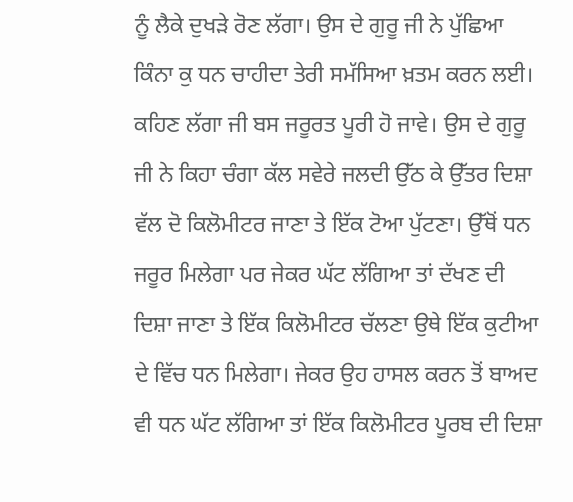ਨੂੰ ਲੈਕੇ ਦੁਖੜੇ ਰੋਣ ਲੱਗਾ। ਉਸ ਦੇ ਗੁਰੂ ਜੀ ਨੇ ਪੁੱਛਿਆ ਕਿੰਨਾ ਕੁ ਧਨ ਚਾਹੀਦਾ ਤੇਰੀ ਸਮੱਸਿਆ ਖ਼ਤਮ ਕਰਨ ਲਈ। ਕਹਿਣ ਲੱਗਾ ਜੀ ਬਸ ਜਰੂਰਤ ਪੂਰੀ ਹੋ ਜਾਵੇ। ਉਸ ਦੇ ਗੁਰੂ ਜੀ ਨੇ ਕਿਹਾ ਚੰਗਾ ਕੱਲ ਸਵੇਰੇ ਜਲਦੀ ਉੱਠ ਕੇ ਉੱਤਰ ਦਿਸ਼ਾ ਵੱਲ ਦੋ ਕਿਲੋਮੀਟਰ ਜਾਣਾ ਤੇ ਇੱਕ ਟੋਆ ਪੁੱਟਣਾ। ਉੱਥੋਂ ਧਨ ਜਰੂਰ ਮਿਲੇਗਾ ਪਰ ਜੇਕਰ ਘੱਟ ਲੱਗਿਆ ਤਾਂ ਦੱਖਣ ਦੀ ਦਿਸ਼ਾ ਜਾਣਾ ਤੇ ਇੱਕ ਕਿਲੋਮੀਟਰ ਚੱਲਣਾ ਉਥੇ ਇੱਕ ਕੁਟੀਆ ਦੇ ਵਿੱਚ ਧਨ ਮਿਲੇਗਾ। ਜੇਕਰ ਉਹ ਹਾਸਲ ਕਰਨ ਤੋਂ ਬਾਅਦ ਵੀ ਧਨ ਘੱਟ ਲੱਗਿਆ ਤਾਂ ਇੱਕ ਕਿਲੋਮੀਟਰ ਪੂਰਬ ਦੀ ਦਿਸ਼ਾ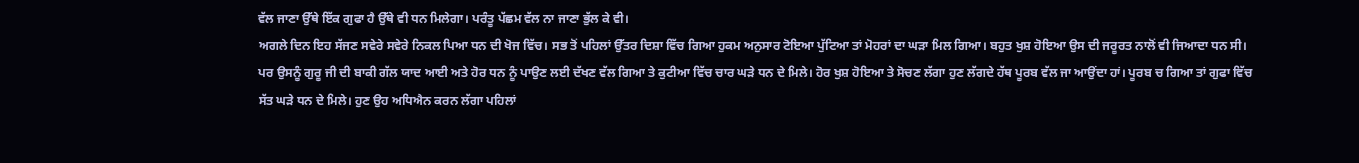ਵੱਲ ਜਾਣਾ ਉੱਥੇ ਇੱਕ ਗੁਫਾ ਹੈ ਉੱਥੇ ਵੀ ਧਨ ਮਿਲੇਗਾ। ਪਰੰਤੂ ਪੱਛਮ ਵੱਲ ਨਾ ਜਾਣਾ ਭੁੱਲ ਕੇ ਵੀ।
ਅਗਲੇ ਦਿਨ ਇਹ ਸੱਜਣ ਸਵੇਰੇ ਸਵੇਰੇ ਨਿਕਲ ਪਿਆ ਧਨ ਦੀ ਖੋਜ ਵਿੱਚ। ਸਭ ਤੋਂ ਪਹਿਲਾਂ ਉੱਤਰ ਦਿਸ਼ਾ ਵਿੱਚ ਗਿਆ ਹੁਕਮ ਅਨੁਸਾਰ ਟੋਇਆ ਪੁੱਟਿਆ ਤਾਂ ਮੋਹਰਾਂ ਦਾ ਘੜਾ ਮਿਲ ਗਿਆ। ਬਹੁਤ ਖੁਸ਼ ਹੋਇਆ ਉਸ ਦੀ ਜਰੂਰਤ ਨਾਲੋਂ ਵੀ ਜਿਆਦਾ ਧਨ ਸੀ। ਪਰ ਉਸਨੂੰ ਗੁਰੂ ਜੀ ਦੀ ਬਾਕੀ ਗੱਲ ਯਾਦ ਆਈ ਅਤੇ ਹੋਰ ਧਨ ਨੂੰ ਪਾਉਣ ਲਈ ਦੱਖਣ ਵੱਲ ਗਿਆ ਤੇ ਕੁਟੀਆ ਵਿੱਚ ਚਾਰ ਘੜੇ ਧਨ ਦੇ ਮਿਲੇ। ਹੋਰ ਖੁਸ਼ ਹੋਇਆ ਤੇ ਸੋਚਣ ਲੱਗਾ ਹੁਣ ਲੱਗਦੇ ਹੱਥ ਪੂਰਬ ਵੱਲ ਜਾ ਆਉਂਦਾ ਹਾਂ। ਪੂਰਬ ਚ ਗਿਆ ਤਾਂ ਗੁਫਾ ਵਿੱਚ ਸੱਤ ਘੜੇ ਧਨ ਦੇ ਮਿਲੇ। ਹੁਣ ਉਹ ਅਧਿਐਨ ਕਰਨ ਲੱਗਾ ਪਹਿਲਾਂ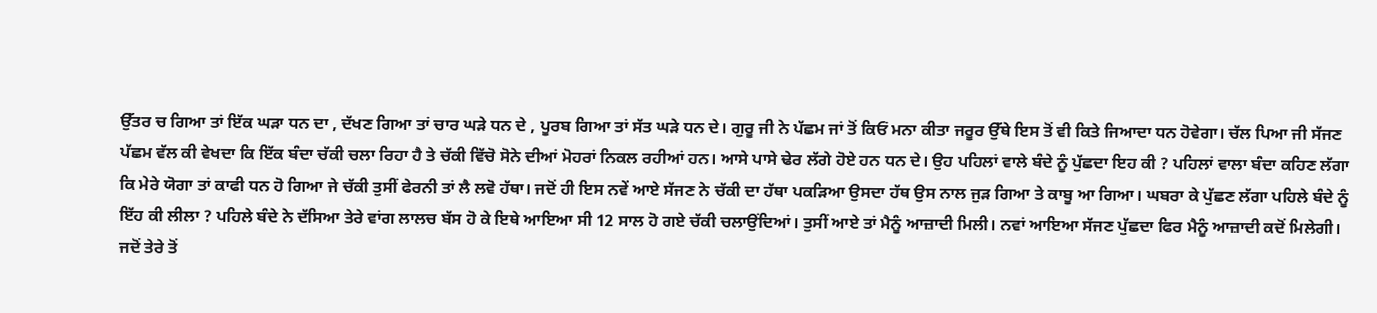ਉੱਤਰ ਚ ਗਿਆ ਤਾਂ ਇੱਕ ਘੜਾ ਧਨ ਦਾ , ਦੱਖਣ ਗਿਆ ਤਾਂ ਚਾਰ ਘੜੇ ਧਨ ਦੇ , ਪੂਰਬ ਗਿਆ ਤਾਂ ਸੱਤ ਘੜੇ ਧਨ ਦੇ। ਗੁਰੂ ਜੀ ਨੇ ਪੱਛਮ ਜਾਂ ਤੋਂ ਕਿਓਂ ਮਨਾ ਕੀਤਾ ਜਰੂਰ ਉੱਥੇ ਇਸ ਤੋਂ ਵੀ ਕਿਤੇ ਜਿਆਦਾ ਧਨ ਹੋਵੇਗਾ। ਚੱਲ ਪਿਆ ਜੀ ਸੱਜਣ ਪੱਛਮ ਵੱਲ ਕੀ ਵੇਖਦਾ ਕਿ ਇੱਕ ਬੰਦਾ ਚੱਕੀ ਚਲਾ ਰਿਹਾ ਹੈ ਤੇ ਚੱਕੀ ਵਿੱਚੋ ਸੋਨੇ ਦੀਆਂ ਮੋਹਰਾਂ ਨਿਕਲ ਰਹੀਆਂ ਹਨ। ਆਸੇ ਪਾਸੇ ਢੇਰ ਲੱਗੇ ਹੋਏ ਹਨ ਧਨ ਦੇ। ਉਹ ਪਹਿਲਾਂ ਵਾਲੇ ਬੰਦੇ ਨੂੰ ਪੁੱਛਦਾ ਇਹ ਕੀ ? ਪਹਿਲਾਂ ਵਾਲਾ ਬੰਦਾ ਕਹਿਣ ਲੱਗਾ ਕਿ ਮੇਰੇ ਯੋਗਾ ਤਾਂ ਕਾਫੀ ਧਨ ਹੋ ਗਿਆ ਜੇ ਚੱਕੀ ਤੁਸੀਂ ਫੇਰਨੀ ਤਾਂ ਲੈ ਲਵੋ ਹੱਥਾ। ਜਦੋਂ ਹੀ ਇਸ ਨਵੇਂ ਆਏ ਸੱਜਣ ਨੇ ਚੱਕੀ ਦਾ ਹੱਥਾ ਪਕੜਿਆ ਉਸਦਾ ਹੱਥ ਉਸ ਨਾਲ ਜੁੜ ਗਿਆ ਤੇ ਕਾਬੂ ਆ ਗਿਆ। ਘਬਰਾ ਕੇ ਪੁੱਛਣ ਲੱਗਾ ਪਹਿਲੇ ਬੰਦੇ ਨੂੰ ਇੱਹ ਕੀ ਲੀਲਾ ? ਪਹਿਲੇ ਬੰਦੇ ਨੇ ਦੱਸਿਆ ਤੇਰੇ ਵਾਂਗ ਲਾਲਚ ਬੱਸ ਹੋ ਕੇ ਇਥੇ ਆਇਆ ਸੀ 12 ਸਾਲ ਹੋ ਗਏ ਚੱਕੀ ਚਲਾਉਂਦਿਆਂ। ਤੁਸੀਂ ਆਏ ਤਾਂ ਮੈਨੂੰ ਆਜ਼ਾਦੀ ਮਿਲੀ। ਨਵਾਂ ਆਇਆ ਸੱਜਣ ਪੁੱਛਦਾ ਫਿਰ ਮੈਨੂੰ ਆਜ਼ਾਦੀ ਕਦੋਂ ਮਿਲੇਗੀ।
ਜਦੋਂ ਤੇਰੇ ਤੋਂ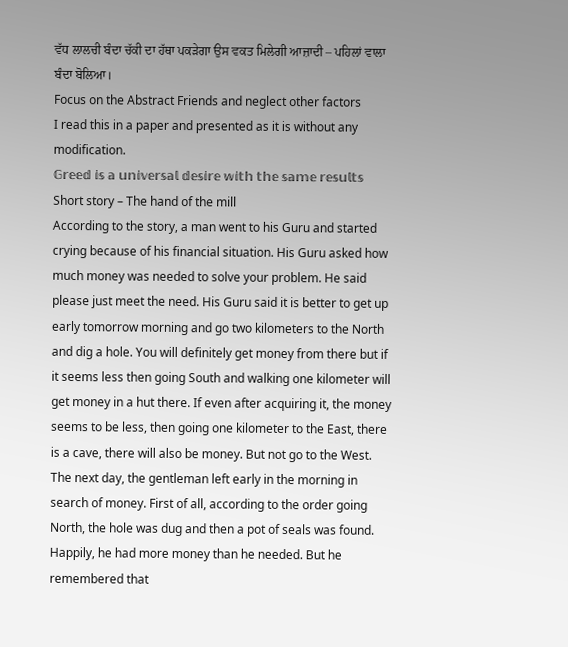ਵੱਧ ਲਾਲਚੀ ਬੰਦਾ ਚੱਕੀ ਦਾ ਹੱਥਾ ਪਕੜੇਗਾ ਉਸ ਵਕਤ ਮਿਲੇਗੀ ਆਜ਼ਾਦੀ – ਪਹਿਲਾਂ ਵਾਲਾ ਬੰਦਾ ਬੋਲਿਆ।
Focus on the Abstract Friends and neglect other factors
I read this in a paper and presented as it is without any modification.
𝔾𝕣𝕖𝕖𝕕 𝕚𝕤 𝕒 𝕦𝕟𝕚𝕧𝕖𝕣𝕤𝕒𝕝 𝕕𝕖𝕤𝕚𝕣𝕖 𝕨𝕚𝕥𝕙 𝕥𝕙𝕖 𝕤𝕒𝕞𝕖 𝕣𝕖𝕤𝕦𝕝𝕥𝕤
Short story – The hand of the mill
According to the story, a man went to his Guru and started crying because of his financial situation. His Guru asked how much money was needed to solve your problem. He said please just meet the need. His Guru said it is better to get up early tomorrow morning and go two kilometers to the North and dig a hole. You will definitely get money from there but if it seems less then going South and walking one kilometer will get money in a hut there. If even after acquiring it, the money seems to be less, then going one kilometer to the East, there is a cave, there will also be money. But not go to the West.
The next day, the gentleman left early in the morning in search of money. First of all, according to the order going North, the hole was dug and then a pot of seals was found. Happily, he had more money than he needed. But he remembered that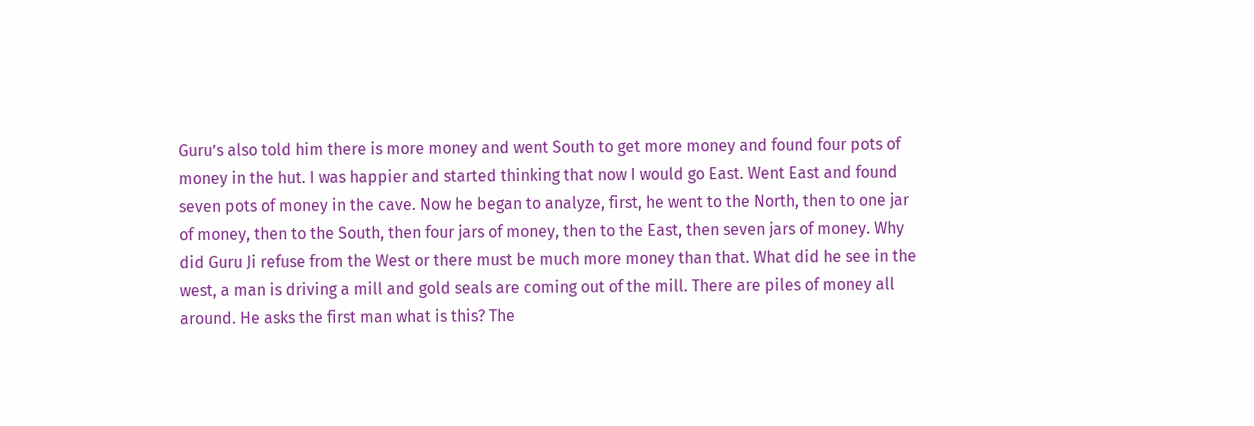Guru’s also told him there is more money and went South to get more money and found four pots of money in the hut. I was happier and started thinking that now I would go East. Went East and found seven pots of money in the cave. Now he began to analyze, first, he went to the North, then to one jar of money, then to the South, then four jars of money, then to the East, then seven jars of money. Why did Guru Ji refuse from the West or there must be much more money than that. What did he see in the west, a man is driving a mill and gold seals are coming out of the mill. There are piles of money all around. He asks the first man what is this? The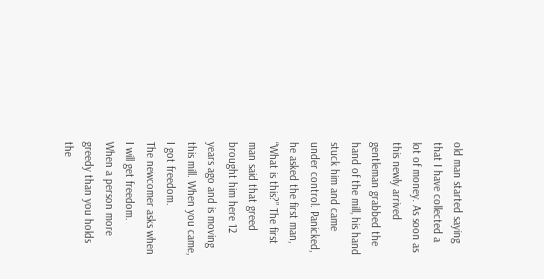old man started saying that I have collected a lot of money. As soon as this newly arrived gentleman grabbed the hand of the mill, his hand stuck him and came under control. Panicked, he asked the first man, “What is this?” The first man said that greed brought him here 12 years ago and is moving this mill. When you came, I got freedom.
The newcomer asks when I will get freedom.
When a person more greedy than you holds the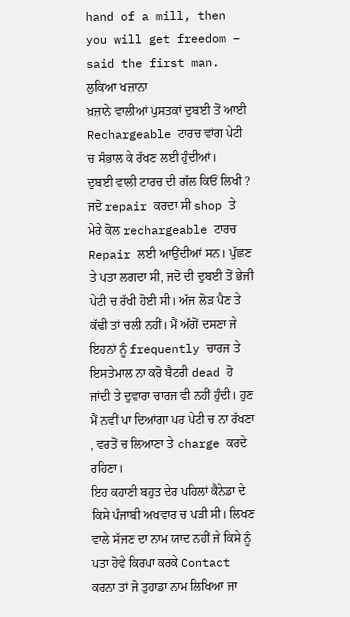hand of a mill, then you will get freedom – said the first man.
ਲੁਕਿਆ ਖਜ਼ਾਨਾ
ਖ਼ਜ਼ਾਨੇ ਵਾਲੀਆਂ ਪੁਸਤਕਾਂ ਦੁਬਈ ਤੋਂ ਆਈ Rechargeable ਟਾਰਚ ਵਾਂਗ ਪੇਟੀ ਚ ਸੰਭਾਲ ਕੇ ਰੱਖਣ ਲਈ ਹੁੰਦੀਆਂ।
ਦੁਬਈ ਵਾਲੀ ਟਾਰਚ ਦੀ ਗੱਲ ਕਿਓਂ ਲਿਖੀ ? ਜਦੋ repair ਕਰਦਾ ਸੀ shop ਤੇ ਮੇਰੇ ਕੋਲ rechargeable ਟਾਰਚ Repair ਲਈ ਆਉਂਦੀਆਂ ਸਨ। ਪੁੱਛਣ ਤੇ ਪਤਾ ਲਗਦਾ ਸੀ, ਜਦੋ ਦੀ ਦੁਬਈ ਤੋਂ ਭੇਜੀ ਪੇਟੀ ਚ ਰੱਖੀ ਹੋਈ ਸੀ। ਅੱਜ ਲੋੜ ਪੈਣ ਤੇ ਕੱਢੀ ਤਾਂ ਚਲੀ ਨਹੀਂ। ਮੈਂ ਅੱਗੋਂ ਦਸਣਾ ਜੇ ਇਹਨਾਂ ਨੂੰ frequently ਚਾਰਜ ਤੇ ਇਸਤੇਮਾਲ ਨਾ ਕਰੋ ਬੈਟਰੀ dead ਹੋ ਜਾਂਦੀ ਤੇ ਦੁਵਾਰਾ ਚਾਰਜ ਵੀ ਨਹੀਂ ਹੁੰਦੀ। ਹੁਣ ਮੈਂ ਨਵੀਂ ਪਾ ਦਿਆਂਗਾ ਪਰ ਪੇਟੀ ਚ ਨਾ ਰੱਖਣਾ , ਵਰਤੋਂ ਚ ਲਿਆਣਾ ਤੇ charge ਕਰਦੇ ਰਹਿਣਾ।
ਇਹ ਕਹਾਣੀ ਬਹੁਤ ਦੇਰ ਪਹਿਲਾਂ ਕੈਨੇਡਾ ਦੇ ਕਿਸੇ ਪੰਜਾਬੀ ਅਖਵਾਰ ਚ ਪੜੀ ਸੀ। ਲਿਖਣ ਵਾਲੇ ਸੱਜਣ ਦਾ ਨਾਮ ਯਾਦ ਨਹੀਂ ਜੇ ਕਿਸੇ ਨੂੰ ਪਤਾ ਹੋਵੇ ਕਿਰਪਾ ਕਰਕੇ Contact ਕਰਨਾ ਤਾਂ ਜੋ ਤੁਹਾਡਾ ਨਾਮ ਲਿਖਿਆ ਜਾ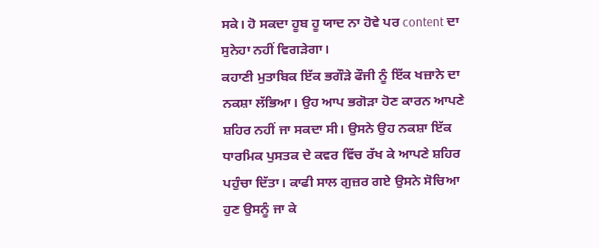ਸਕੇ। ਹੋ ਸਕਦਾ ਹੂਬ ਹੂ ਯਾਦ ਨਾ ਹੋਵੇ ਪਰ content ਦਾ ਸੁਨੇਹਾ ਨਹੀਂ ਵਿਗੜੇਗਾ।
ਕਹਾਣੀ ਮੁਤਾਬਿਕ ਇੱਕ ਭਗੌੜੇ ਫੌਜੀ ਨੂੰ ਇੱਕ ਖਜ਼ਾਨੇ ਦਾ ਨਕਸ਼ਾ ਲੱਭਿਆ। ਉਹ ਆਪ ਭਗੋੜਾ ਹੋਣ ਕਾਰਨ ਆਪਣੇ ਸ਼ਹਿਰ ਨਹੀਂ ਜਾ ਸਕਦਾ ਸੀ। ਉਸਨੇ ਉਹ ਨਕਸ਼ਾ ਇੱਕ ਧਾਰਮਿਕ ਪੁਸਤਕ ਦੇ ਕਵਰ ਵਿੱਚ ਰੱਖ ਕੇ ਆਪਣੇ ਸ਼ਹਿਰ ਪਹੁੰਚਾ ਦਿੱਤਾ। ਕਾਫੀ ਸਾਲ ਗੁਜ਼ਰ ਗਏ ਉਸਨੇ ਸੋਚਿਆ ਹੁਣ ਉਸਨੂੰ ਜਾ ਕੇ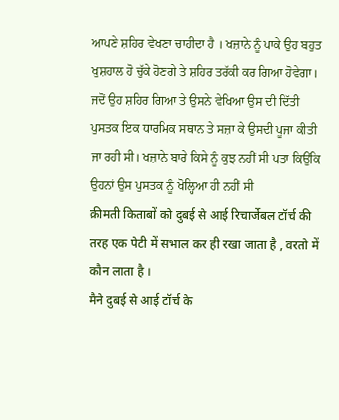ਆਪਣੇ ਸ਼ਹਿਰ ਵੇਖਣਾ ਚਾਹੀਦਾ ਹੈ । ਖਜ਼ਾਨੇ ਨੂੰ ਪਾਕੇ ਉਹ ਬਹੁਤ ਖੁਸ਼ਹਾਲ ਹੋ ਚੁੱਕੇ ਹੋਣਗੇ ਤੇ ਸ਼ਹਿਰ ਤਰੱਕੀ ਕਰ ਗਿਆ ਹੋਵੇਗਾ। ਜਦੋਂ ਉਹ ਸ਼ਹਿਰ ਗਿਆ ਤੇ ਉਸਨੇ ਵੇਖਿਆ ਉਸ ਦੀ ਦਿੱਤੀ ਪੁਸਤਕ ਇਕ ਧਾਰਮਿਕ ਸਥਾਨ ਤੇ ਸਜ਼ਾ ਕੇ ਉਸਦੀ ਪੂਜਾ ਕੀਤੀ ਜਾ ਰਹੀ ਸੀ। ਖਜ਼ਾਨੇ ਬਾਰੇ ਕਿਸੇ ਨੂੰ ਕੁਝ ਨਹੀਂ ਸੀ ਪਤਾ ਕਿਉਂਕਿ ਉਹਨਾਂ ਉਸ ਪੁਸਤਕ ਨੂੰ ਖੋਲ੍ਹਿਆ ਹੀ ਨਹੀਂ ਸੀ
क़ीमती किताबों को दुबई से आई रिचार्जेबल टॉर्च की तरह एक पेटी में सभाल कर ही रखा जाता है , वरतो में कौन लाता है ।
मैने दुबई से आई टॉर्च के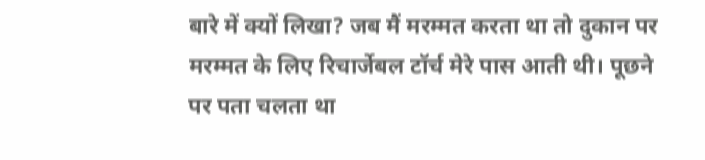बारे में क्यों लिखा? जब मैं मरम्मत करता था तो दुकान पर मरम्मत के लिए रिचार्जेबल टॉर्च मेरे पास आती थी। पूछने पर पता चलता था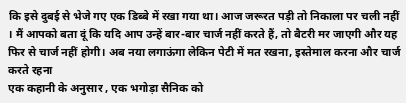कि इसे दुबई से भेजे गए एक डिब्बे में रखा गया था। आज जरूरत पड़ी तो निकाला पर चली नहीं । मैं आपको बता दूं कि यदि आप उन्हें बार-बार चार्ज नहीं करते हैं, तो बैटरी मर जाएगी और यह फिर से चार्ज नहीं होगी। अब नया लगाऊंगा लेकिन पेटी में मत रखना, इस्तेमाल करना और चार्ज करते रहना
एक कहानी के अनुसार , एक भगोड़ा सैनिक को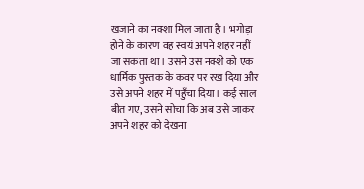खजाने का नक्शा मिल जाता है। भगोड़ा होने के कारण वह स्वयं अपने शहर नहीं जा सकता था। उसने उस नक्शे को एक धार्मिक पुस्तक के कवर पर रख दिया और उसे अपने शहर में पहुँचा दिया। कई साल बीत गए, उसने सोचा कि अब उसे जाकर अपने शहर को देखना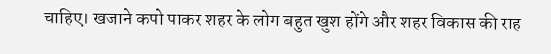चाहिए। खजाने कपो पाकर शहर के लोग बहुत खुश होंगे और शहर विकास की राह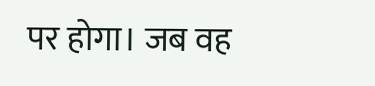पर होगा। जब वह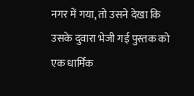नगर में गया, तो उसने देखा कि उसके दुवारा भेजी गई पुस्तक को एक धार्मिक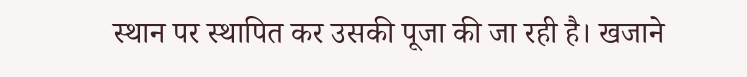स्थान पर स्थापित कर उसकी पूजा की जा रही है। खजाने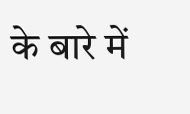के बारे में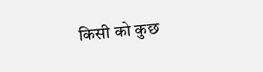किसी को कुछ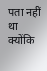पता नहीं था क्योंकि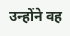उन्होंने वह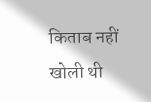किताब नहीं खोली थी